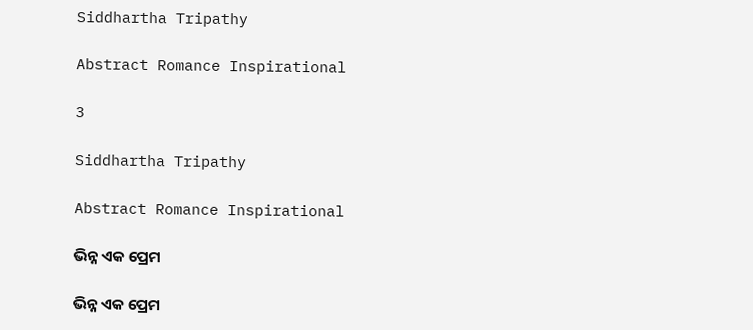Siddhartha Tripathy

Abstract Romance Inspirational

3

Siddhartha Tripathy

Abstract Romance Inspirational

ଭିନ୍ନ ଏକ ପ୍ରେମ

ଭିନ୍ନ ଏକ ପ୍ରେମ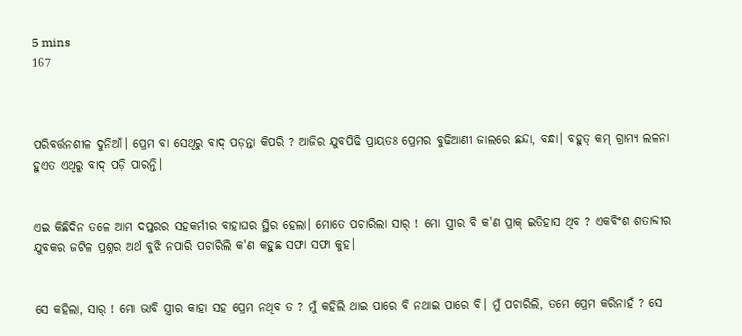5 mins
167



ପରିବର୍ତ୍ତନଶୀଳ ଦୁନିଆଁ। ପ୍ରେମ ବା ସେଥିରୁ ବାଦ୍ ପଡ଼ନ୍ତା କିପରି ? ଆଜିର ଯୁବପିଢି ପ୍ରାୟତଃ ପ୍ରେମର ବୁଢିଆଣୀ ଜାଲରେ ଛନ୍ଦା, ବନ୍ଧା। ବହୁତ୍ କମ୍ ଗ୍ରାମ୍ୟ ଲଳନା ହୁଏତ ଏଥିରୁ ବାଦ୍ ପଡ଼ି ପାରନ୍ତି।


ଏଇ କିଛିଦିନ ତଳେ ଆମ ଦପ୍ତରର ସହକର୍ମୀର ବାହାଘର ସ୍ଥିର ହେଲା। ମୋତେ ପଚାରିଲା ସାର୍ ! ମୋ ସ୍ତ୍ରୀର ବି କ'ଣ ପ୍ରାକ୍ ଇତିହାସ ଥିବ ? ଏକବିଂଶ ଶତାବ୍ଦୀର ଯୁବକର ଜଟିଳ ପ୍ରଶ୍ନର ଅର୍ଥ ବୁଝି ନପାରି ପଚାରିଲି କ'ଣ କହୁଛ ସଫା ସଫା କୁହ।


ସେ କହିଲା, ସାର୍ ! ମୋ ଭାବି ସ୍ତ୍ରୀର କାହା ସହ ପ୍ରେମ ନଥିବ ତ ? ମୁଁ କହିଲି ଥାଇ ପାରେ ବି ନଥାଇ ପାରେ ବି। ମୁଁ ପଚାରିଲି, ତମେ ପ୍ରେମ କରିନାହଁ ? ସେ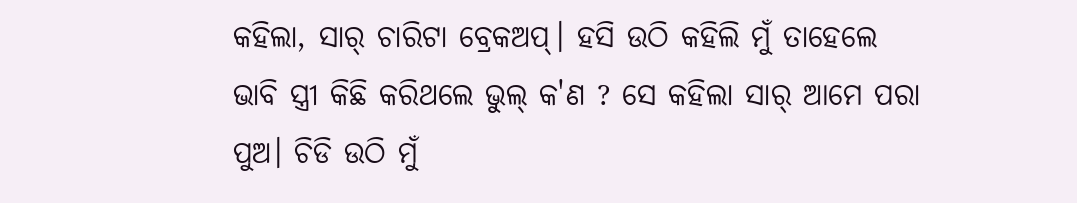କହିଲା, ସାର୍ ଚାରିଟା ବ୍ରେକଅପ୍। ହସି ଉଠି କହିଲି ମୁଁ ତାହେଲେ ଭାବି ସ୍ତ୍ରୀ କିଛି କରିଥଲେ ଭୁଲ୍ କ'ଣ ? ସେ କହିଲା ସାର୍ ଆମେ ପରା ପୁଅ। ଚିଡି ଉଠି ମୁଁ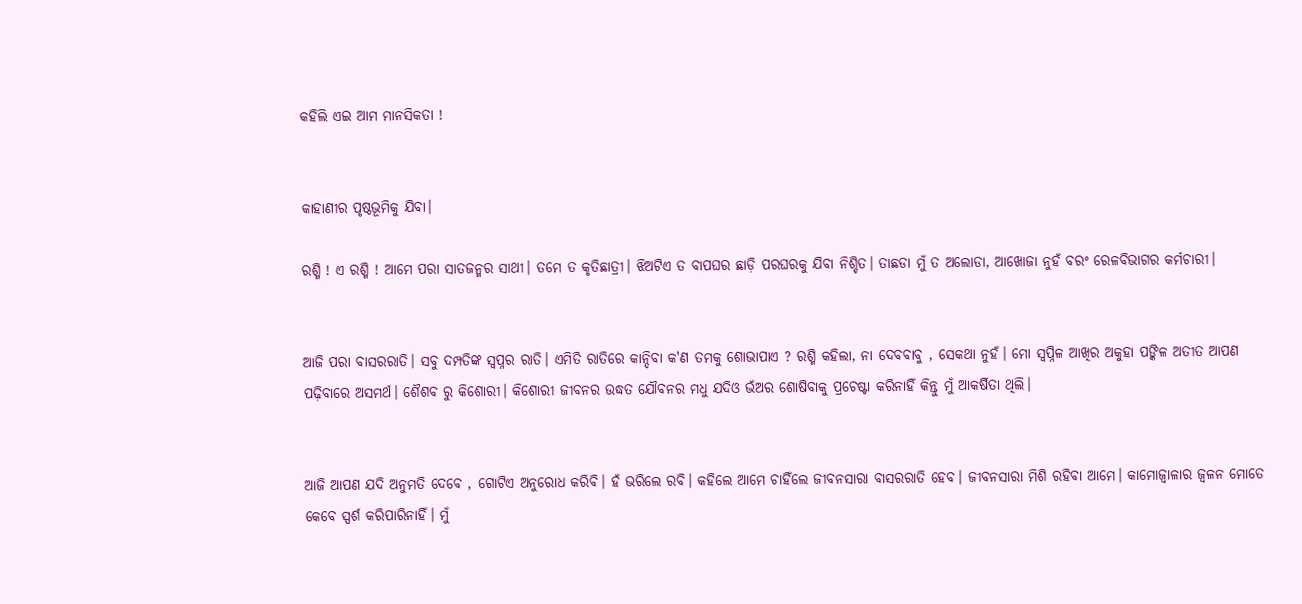କହିଲି ଏଇ ଆମ ମାନସିକତା !


କାହାଣୀର ପୃଷ୍ଠଭୂମିକୁ ଯିବା।

ରଶ୍ମି ! ଏ ରଶ୍ମି ! ଆମେ ପରା ସାତଜନ୍ମର ସାଥୀ। ତମେ ତ କୃତିଛାତ୍ରୀ। ଝିଅଟିଏ ତ ବାପଘର ଛାଡ଼ି ପରଘରକୁ ଯିବା ନିଶ୍ଚିତ। ତାଛଡା ମୁଁ ତ ଅଲୋଡା, ଆଖୋଜା ନୁହଁ ବରଂ ରେଳବିଭାଗର କର୍ମଚାରୀ।


ଆଜି ପରା ବାସରରାତି। ସବୁ ଦମ୍ପତିଙ୍କ ସ୍ୱପ୍ନର ରାତି। ଏମିତି ରାତିରେ କାନ୍ଦିବା କ'ଣ ତମକୁ ଶୋଭାପାଏ ? ରଶ୍ମି କହିଲା, ନା ଦେବବାବୁ , ସେକଥା ନୁହଁ। ମୋ ସ୍ବପ୍ନିଳ ଆଖିର ଅକୁହା ପଙ୍କିଳ ଅତୀତ ଆପଣ ପଢ଼ିବାରେ ଅସମର୍ଥ। ଶୈଶବ ରୁ କିଶୋରୀ। କିଶୋରୀ ଜୀବନର ଉଦ୍ଧତ ଯୌବନର ମଧୁ ଯଦିଓ ଭଁଅର ଶୋଷିବାକୁ ପ୍ରଚେଷ୍ଟା କରିନାହିଁ କିନ୍ତୁ ମୁଁ ଆକର୍ଷିତା ଥିଲି।


ଆଜି ଆପଣ ଯଦି ଅନୁମତି ଦେବେ , ଗୋଟିଏ ଅନୁରୋଧ କରିବି। ହଁ ଭରିଲେ ରବି। କହିଲେ ଆମେ ଚାହିଁଲେ ଜୀବନସାରା ବାସରରାତି ହେବ। ଜୀବନସାରା ମିଶି ରହିବା ଆମେ। କାମୋଜ୍ୱାଳାର ଜ୍ଵଳନ ମୋତେ କେବେ ସ୍ପର୍ଶ କରିପାରିନାହିଁ। ମୁଁ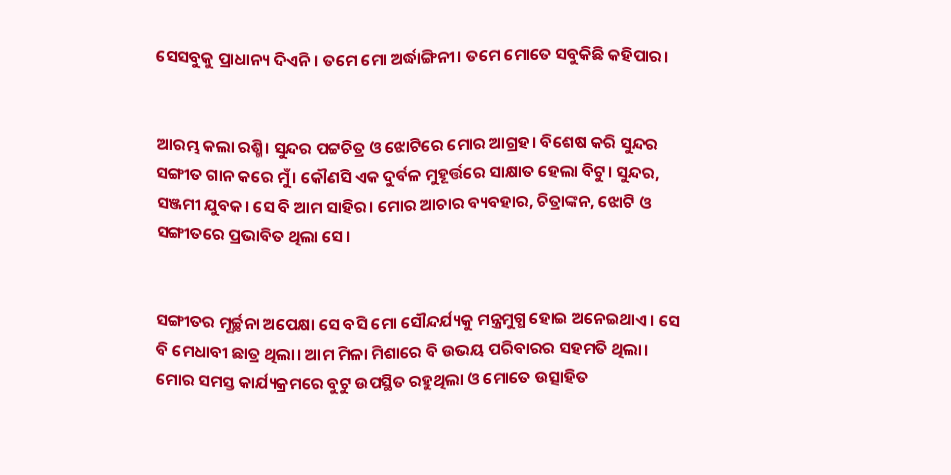ସେସବୁକୁ ପ୍ରାଧାନ୍ୟ ଦିଏନି। ତମେ ମୋ ଅର୍ଦ୍ଧାଙ୍ଗିନୀ। ତମେ ମୋତେ ସବୁକିଛି କହିପାର।


ଆରମ୍ଭ କଲା ରଶ୍ମି। ସୁନ୍ଦର ପଟ୍ଟଚିତ୍ର ଓ ଝୋଟିରେ ମୋର ଆଗ୍ରହ। ବିଶେଷ କରି ସୁନ୍ଦର ସଙ୍ଗୀତ ଗାନ କରେ ମୁଁ। କୌଣସି ଏକ ଦୁର୍ବଳ ମୁହୂର୍ତ୍ତରେ ସାକ୍ଷାତ ହେଲା ବିଟୁ। ସୁନ୍ଦର, ସଞ୍ଜମୀ ଯୁବକ। ସେ ବି ଆମ ସାହିର। ମୋର ଆଚାର ବ୍ୟବହାର, ଚିତ୍ରାଙ୍କନ, ଝୋଟି ଓ ସଙ୍ଗୀତରେ ପ୍ରଭାବିତ ଥିଲା ସେ।


ସଙ୍ଗୀତର ମୂର୍ଚ୍ଛନା ଅପେକ୍ଷା ସେ ବସି ମୋ ସୌନ୍ଦର୍ଯ୍ୟକୁ ମନ୍ତ୍ରମୁଗ୍ଧ ହୋଇ ଅନେଇଥାଏ । ସେ ବି ମେଧାବୀ ଛାତ୍ର ଥିଲା। ଆମ ମିଳା ମିଶାରେ ବି ଉଭୟ ପରିବାରର ସହମତି ଥିଲା। ମୋର ସମସ୍ତ କାର୍ଯ୍ୟକ୍ରମରେ ବୁଟୁ ଉପସ୍ଥିତ ରହୁଥିଲା ଓ ମୋତେ ଉତ୍ସାହିତ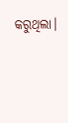କରୁଥିଲା।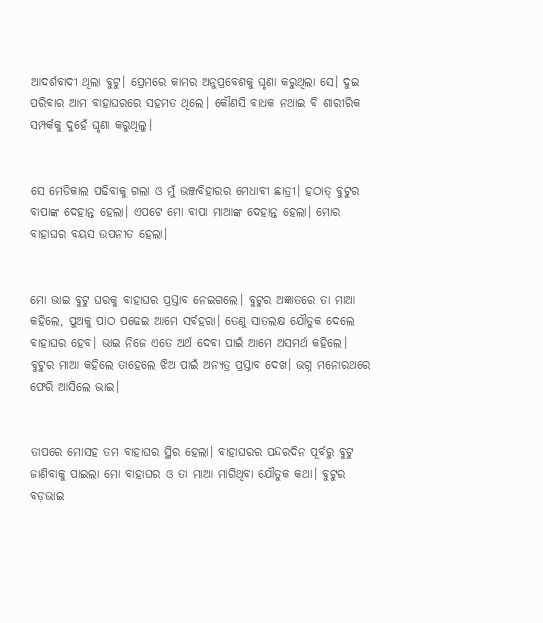ଆଦର୍ଶବାଦୀ ଥିଲା ବୁଟୁ। ପ୍ରେମରେ କାମର ଅନୁପ୍ରବେଶକୁ ଘୃଣା କରୁଥିଲା ସେ। ଦୁଇ ପରିବାର ଆମ ବାହାଘରରେ ସହମତ ଥିଲେ। କୌଣସି ବାଧକ ନଥାଇ ବି ଶାରୀରିକ ସମ୍ପର୍କକୁ ଦୁହେଁ ଘୃଣା କରୁଥିଲୁ।


ସେ ମେଡିକାଲ ପଢିବାକୁ ଗଲା ଓ ମୁଁ ଭଞ୍ଜବିହାରର ମେଧାବୀ ଛାତ୍ରୀ। ହଠାତ୍ ବୁଟୁର ବାପାଙ୍କ ଦେହାନ୍ତ ହେଲା। ଏପଟେ ମୋ ବାପା ମାଆଙ୍କ ଦେହାନ୍ତ ହେଲା। ମୋର ବାହାଘର ବୟସ ଉପନୀତ ହେଲା।


ମୋ ଭାଇ ବୁଟୁ ଘରକୁ ବାହାଘର ପ୍ରସ୍ତାବ ନେଇଗଲେ। ବୁଟୁର ଅଜ୍ଞାତରେ ତା ମାଆ କହିଲେ, ପୁଅକୁ ପାଠ ପଢେଇ ଆମେ ସର୍ବହରା। ତେଣୁ ସାତଲକ୍ଷ ଯୌତୁକ ଦେଲେ ବାହାଘର ହେବ। ଭାଇ ନିଜେ ଏତେ ଅର୍ଥ ଦେବା ପାଇଁ ଆମେ ଅସମର୍ଥ କହିଲେ। ବୁଟୁର ମାଆ କହିଲେ ତାହେଲେ ଝିଅ ପାଇଁ ଅନ୍ୟତ୍ର ପ୍ରସ୍ତାବ ଦେଖ। ଭଗ୍ନ ମନୋରଥରେ ଫେରି ଆସିଲେ ଭାଇ।


ତାପରେ ମୋସହ ତମ ବାହାଘର ସ୍ଥିର ହେଲା। ବାହାଘରର ପନ୍ଦରଦିନ ପୂର୍ବରୁ ବୁଟୁ ଜାଣିବାକୁ ପାଇଲା ମୋ ବାହାଘର ଓ ତା ମାଆ ମାଗିଥିବା ଯୌତୁକ କଥା। ବୁଟୁର ବଡ଼ଭାଇ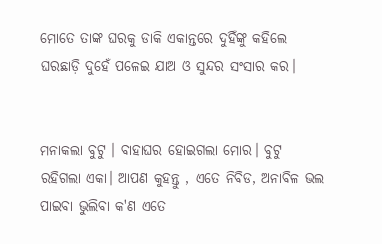ମୋତେ ତାଙ୍କ ଘରକୁ ଡାକି ଏକାନ୍ତରେ ଦୁହିଁଙ୍କୁ କହିଲେ ଘରଛାଡ଼ି ଦୁହେଁ ପଳେଇ ଯାଅ ଓ ସୁନ୍ଦର ସଂସାର କର।


ମନାକଲା ବୁଟୁ । ବାହାଘର ହୋଇଗଲା ମୋର। ବୁଟୁ ରହିଗଲା ଏକା। ଆପଣ କୁହନ୍ତୁ , ଏତେ ନିବିଡ, ଅନାବିଳ ଭଲ ପାଇବା ଭୁଲିବା କ'ଣ ଏତେ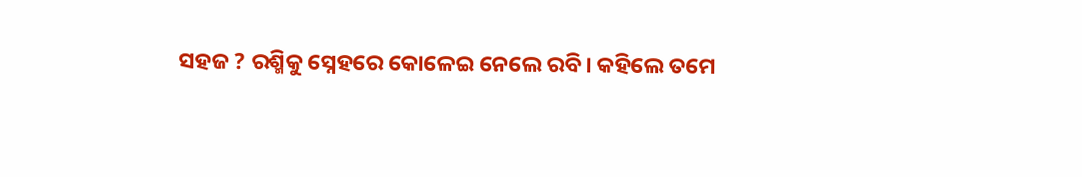ସହଜ ? ରଶ୍ମିକୁ ସ୍ନେହରେ କୋଳେଇ ନେଲେ ରବି। କହିଲେ ତମେ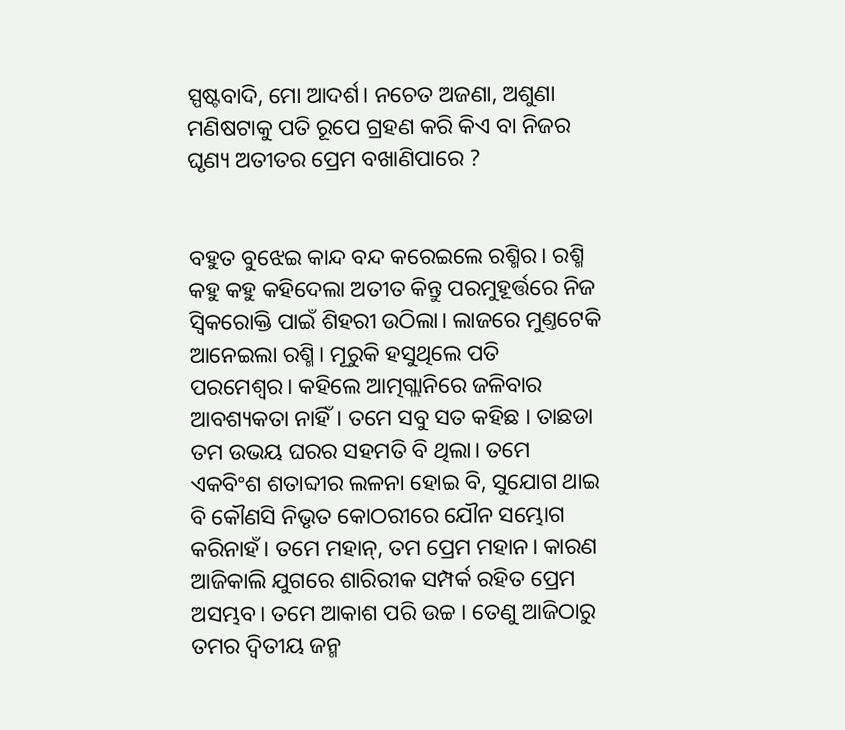ସ୍ପଷ୍ଟବାଦି, ମୋ ଆଦର୍ଶ। ନଚେତ ଅଜଣା, ଅଶୁଣା ମଣିଷଟାକୁ ପତି ରୂପେ ଗ୍ରହଣ କରି କିଏ ବା ନିଜର ଘୃଣ୍ୟ ଅତୀତର ପ୍ରେମ ବଖାଣିପାରେ ?


ବହୁତ ବୁଝେଇ କାନ୍ଦ ବନ୍ଦ କରେଇଲେ ରଶ୍ମିର। ରଶ୍ମି କହୁ କହୁ କହିଦେଲା ଅତୀତ କିନ୍ତୁ ପରମୁହୂର୍ତ୍ତରେ ନିଜ ସ୍ଵିକରୋକ୍ତି ପାଇଁ ଶିହରୀ ଉଠିଲା। ଲାଜରେ ମୁଣ୍ତଟେକି ଆନେଇଲା ରଶ୍ମି। ମୂରୁକି ହସୁଥିଲେ ପତି ପରମେଶ୍ବର। କହିଲେ ଆତ୍ମଗ୍ଲାନିରେ ଜଳିବାର ଆବଶ୍ୟକତା ନାହିଁ। ତମେ ସବୁ ସତ କହିଛ । ତାଛଡା ତମ ଉଭୟ ଘରର ସହମତି ବି ଥିଲା। ତମେ ଏକବିଂଶ ଶତାବ୍ଦୀର ଲଳନା ହୋଇ ବି, ସୁଯୋଗ ଥାଇ ବି କୌଣସି ନିଭୃତ କୋଠରୀରେ ଯୌନ ସମ୍ଭୋଗ କରିନାହଁ। ତମେ ମହାନ୍, ତମ ପ୍ରେମ ମହାନ। କାରଣ ଆଜିକାଲି ଯୁଗରେ ଶାରିରୀକ ସମ୍ପର୍କ ରହିତ ପ୍ରେମ ଅସମ୍ଭବ। ତମେ ଆକାଶ ପରି ଉଚ୍ଚ । ତେଣୁ ଆଜିଠାରୁ ତମର ଦ୍ଵିତୀୟ ଜନ୍ମ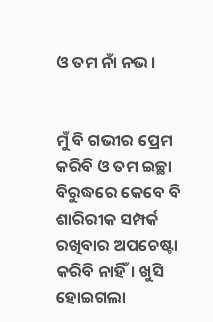ଓ ତମ ନାଁ ନଭ।


ମୁଁ ବି ଗଭୀର ପ୍ରେମ କରିବି ଓ ତମ ଇଚ୍ଛା ବିରୁଦ୍ଧରେ କେବେ ବି ଶାରିରୀକ ସମ୍ପର୍କ ରଖିବାର ଅପଚେଷ୍ଟା କରିବି ନାହିଁ। ଖୁସି ହୋଇଗଲା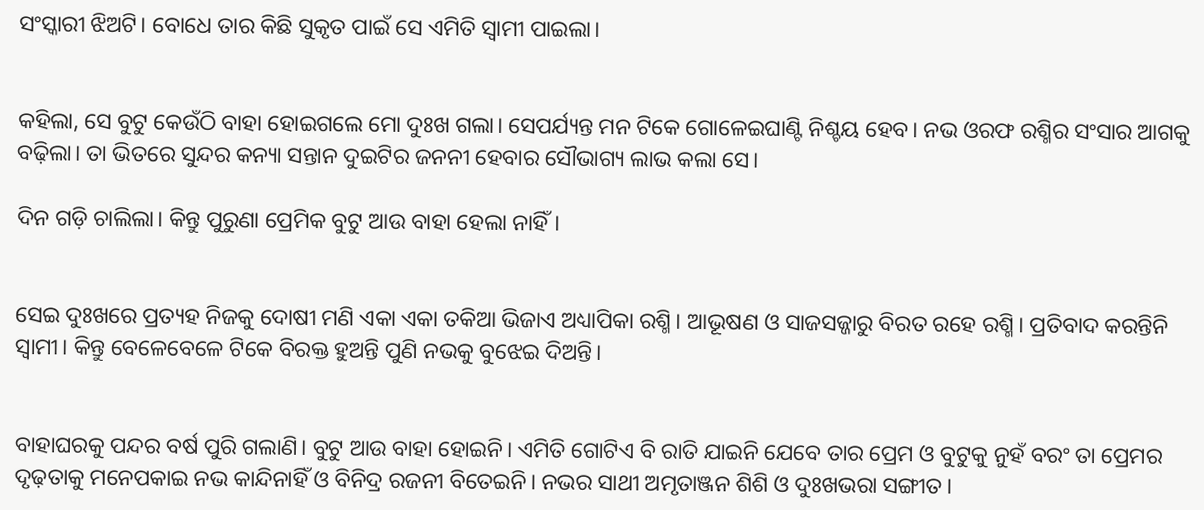ସଂସ୍କାରୀ ଝିଅଟି। ବୋଧେ ତାର କିଛି ସୁକୃତ ପାଇଁ ସେ ଏମିତି ସ୍ୱାମୀ ପାଇଲା।


କହିଲା, ସେ ବୁଟୁ କେଉଁଠି ବାହା ହୋଇଗଲେ ମୋ ଦୁଃଖ ଗଲା। ସେପର୍ଯ୍ୟନ୍ତ ମନ ଟିକେ ଗୋଳେଇଘାଣ୍ଟି ନିଶ୍ଚୟ ହେବ। ନଭ ଓରଫ ରଶ୍ମିର ସଂସାର ଆଗକୁ ବଢ଼ିଲା। ତା ଭିତରେ ସୁନ୍ଦର କନ୍ୟା ସନ୍ତାନ ଦୁଇଟିର ଜନନୀ ହେବାର ସୌଭାଗ୍ୟ ଲାଭ କଲା ସେ।

ଦିନ ଗଡ଼ି ଚାଲିଲା। କିନ୍ତୁ ପୁରୁଣା ପ୍ରେମିକ ବୁଟୁ ଆଉ ବାହା ହେଲା ନାହିଁ।


ସେଇ ଦୁଃଖରେ ପ୍ରତ୍ୟହ ନିଜକୁ ଦୋଷୀ ମଣି ଏକା ଏକା ତକିଆ ଭିଜାଏ ଅଧ୍ୟାପିକା ରଶ୍ମି। ଆଭୂଷଣ ଓ ସାଜସଜ୍ଜାରୁ ବିରତ ରହେ ରଶ୍ମି। ପ୍ରତିବାଦ କରନ୍ତିନି ସ୍ୱାମୀ। କିନ୍ତୁ ବେଳେବେଳେ ଟିକେ ବିରକ୍ତ ହୁଅନ୍ତି ପୁଣି ନଭକୁ ବୁଝେଇ ଦିଅନ୍ତି।


ବାହାଘରକୁ ପନ୍ଦର ବର୍ଷ ପୁରି ଗଲାଣି। ବୁଟୁ ଆଉ ବାହା ହୋଇନି। ଏମିତି ଗୋଟିଏ ବି ରାତି ଯାଇନି ଯେବେ ତାର ପ୍ରେମ ଓ ବୁଟୁକୁ ନୁହଁ ବରଂ ତା ପ୍ରେମର ଦୃଢ଼ତାକୁ ମନେପକାଇ ନଭ କାନ୍ଦିନାହିଁ ଓ ବିନିଦ୍ର ରଜନୀ ବିତେଇନି। ନଭର ସାଥୀ ଅମୃତାଞ୍ଜନ ଶିଶି ଓ ଦୁଃଖଭରା ସଙ୍ଗୀତ।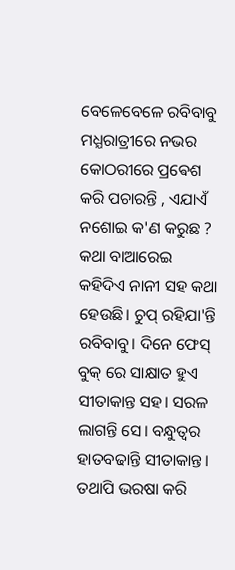ବେଳେବେଳେ ରବିବାବୁ ମଧ୍ଯରାତ୍ରୀରେ ନଭର କୋଠରୀରେ ପ୍ରଵେଶ କରି ପଚାରନ୍ତି , ଏଯାଏଁ ନଶୋଇ କ'ଣ କରୁଛ ? କଥା ବାଆରେଇ କହିଦିଏ ନାନୀ ସହ କଥା ହେଉଛି। ଚୁପ୍ ରହିଯା'ନ୍ତି ରବିବାବୁ। ଦିନେ ଫେସ୍ ବୁକ୍ ରେ ସାକ୍ଷାତ ହୁଏ ସୀତାକାନ୍ତ ସହ। ସରଳ ଲାଗନ୍ତି ସେ। ବନ୍ଧୁତ୍ୱର ହାତବଢାନ୍ତି ସୀତାକାନ୍ତ। ତଥାପି ଭରଷା କରି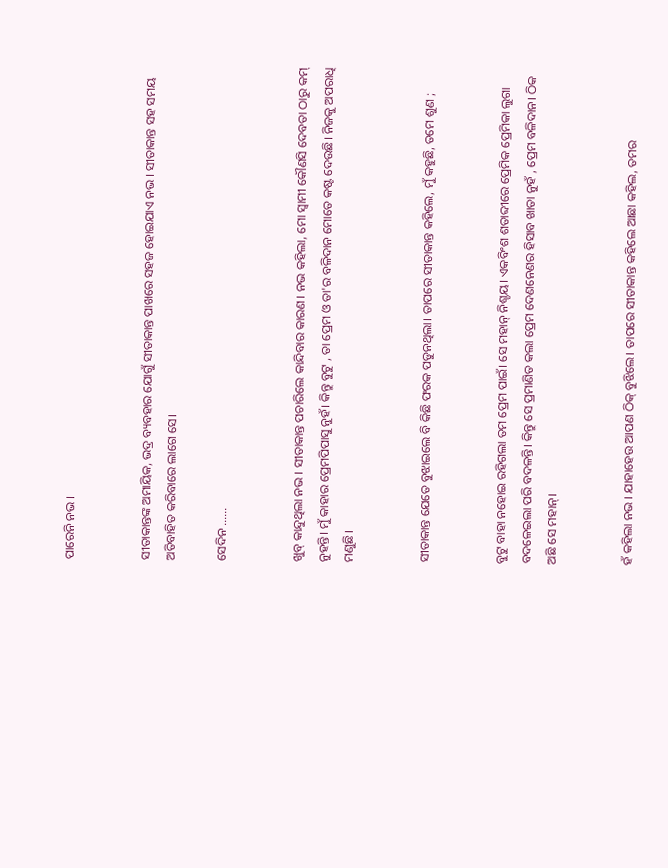ପାରେନି ନଭ ।


ସୀତାକାନ୍ତଙ୍କ ଅମାୟିକ, ଭଦ୍ର ବ୍ୟବହାର ଯୋଗୁଁ ସୀତାକାନ୍ତ ପାଖରେ ସହଜ ହୋଇଯାଏ ନଭ । ସୀତାକାନ୍ତ ସହ ସମୟ ଅତିବାହିତ କରିବାରେ ଲାଗେ ସେ।

ସେଦିନ ......


ଖୁବ୍ କାନ୍ଦୁଥିଲା ନଭ । ସୀତାକାନ୍ତ ପଚାରିଲେ କାନ୍ଦିବାର କାରଣ। ନଭ କହିଲା, ମୋ ସ୍ବାମୀ କୌଣସି ଦେବତା ଠାରୁ କମ୍ ନୁହନ୍ତି। ମୁଁ କାହାର ପ୍ରେମପିପାସୁ ନୁହଁ। କିନ୍ତୁ ବୁଟୁ , ତା ପ୍ରେମ ଓ ତା'ର ବଳିଦାନ ମୋତେ କଷ୍ଟ ଦେଉଛି। ନିଜକୁ ଅପରାଧି ମଣୁଛି।


ସୀତାକାନ୍ତ ଯେତେ ବୁଝାଇଲେ ବି କିଛି ଫରକ ପଡୁନଥିଲା। ତାପରେ ସୀତାକାନ୍ତ କହିଲେ, ମୁଁ କହୁଛି, ତମେ ଶୁଣ ;


ବୁଟୁ ବାହା ନହୋଇ ରହିଗଲା ତମ ପ୍ରେମ ପାଇଁ। ସେ ମହାନ୍ ନିଶ୍ଚୟ। ଏକବିଂଶ ଶତାବ୍ଦୀରେ ପ୍ରେମିକ ପ୍ରେମିକା ଲୁଗା ବଦଳେଇଲା ପରି ବଦଳନ୍ତି। କିନ୍ତୁ ସେ ପ୍ରମାଣିତ କଲା ପ୍ରେମ ଦେଣନେଣର ହିସାବ ଖାତା ନୁହଁ , ପ୍ରେମ ବଳିଦାନ। ଠିକ ଅଛି ସେ ମହାନ୍।


ହଁ କହିଲା ନଭ । ଯାହାହେଉ ଆପଣ ଠିକ୍ ବୁଝିଲେ। ତାପରେ ସୀତାକାନ୍ତ କହିଲେ ଆଛା କହିଲ, ତମର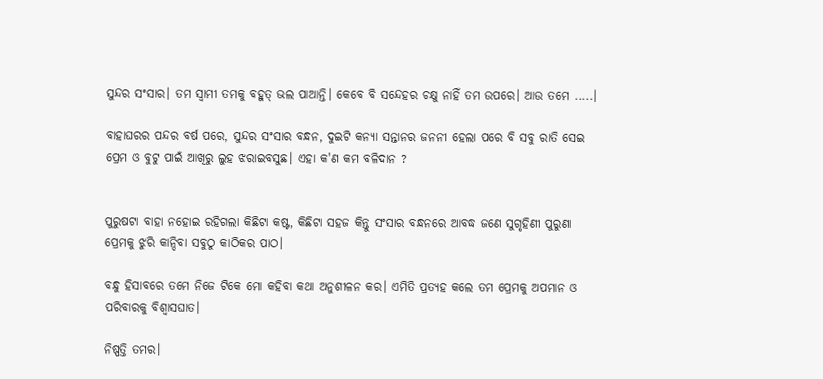ସୁନ୍ଦର ସଂସାର। ତମ ସ୍ବାମୀ ତମକୁ ବହୁତ୍ ଭଲ ପାଆନ୍ତି। କେବେ ବି ସନ୍ଦେହର ଚକ୍ଷୁ ନାହିଁ ତମ ଉପରେ। ଆଉ ତମେ .....।

ବାହାଘରର ପନ୍ଦର ବର୍ଷ ପରେ, ସୁନ୍ଦର ସଂସାର ବନ୍ଧନ, ଦୁଇଟି କନ୍ୟା ସନ୍ତାନର ଜନନୀ ହେଲା ପରେ ବି ସବୁ ରାତି ସେଇ ପ୍ରେମ ଓ ବୁଟୁ ପାଇଁ ଆଖିରୁ ଲୁହ ଝରାଇବସୁଛ। ଏହା କ'ଣ କମ ବଳିଦାନ ?


ପୁରୁଷଟା ବାହା ନହୋଇ ରହିଗଲା କିଛିଟା କଷ୍ଟ, କିଛିଟା ସହଜ କିନ୍ତୁ ସଂସାର ବନ୍ଧନରେ ଆବଦ୍ଧ ଜଣେ ସୁଗୃହିଣୀ ପୁରୁଣା ପ୍ରେମକୁ ଝୁରି କାନ୍ଦିବା ସବୁଠୁ କାଠିକର ପାଠ।

ବନ୍ଧୁ ହିସାବରେ ତମେ ନିଜେ ଟିକେ ମୋ କହିବା କଥା ଅନୁଶୀଳନ କର। ଏମିତି ପ୍ରତ୍ୟହ କଲେ ତମ ପ୍ରେମକୁ ଅପମାନ ଓ ପରିବାରକୁ ବିଶ୍ୱାସଘାତ।

ନିଷ୍ପତ୍ତି ତମର।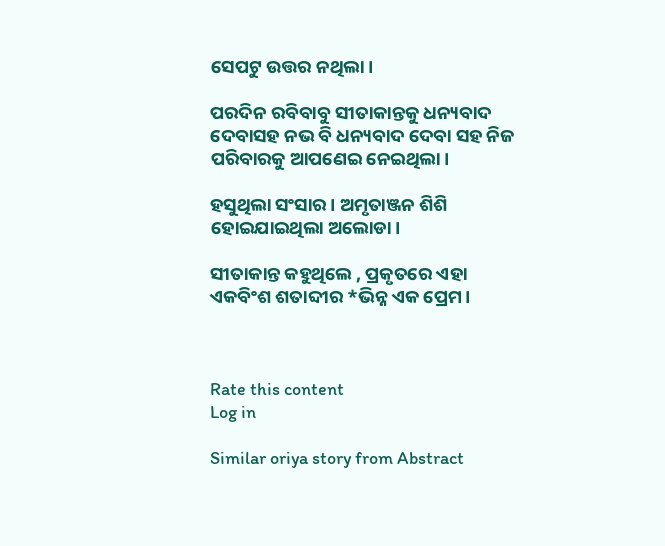ସେପଟୁ ଉତ୍ତର ନଥିଲା।

ପରଦିନ ରବିବାବୁ ସୀତାକାନ୍ତକୁ ଧନ୍ୟବାଦ ଦେବାସହ ନଭ ବି ଧନ୍ୟବାଦ ଦେବା ସହ ନିଜ ପରିବାରକୁ ଆପଣେଇ ନେଇଥିଲା।

ହସୁଥିଲା ସଂସାର। ଅମୃତାଞ୍ଜନ ଶିଶି ହୋଇଯାଇଥିଲା ଅଲୋଡା।

ସୀତାକାନ୍ତ କହୁଥିଲେ , ପ୍ରକୃତରେ ଏହା ଏକବିଂଶ ଶତାବ୍ଦୀର *ଭିନ୍ନ ଏକ ପ୍ରେମ।



Rate this content
Log in

Similar oriya story from Abstract